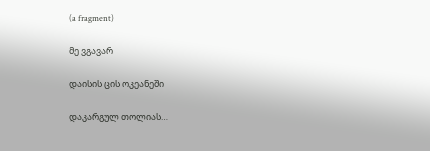(a fragment)

მე ვგავარ

დაისის ცის ოკეანეში

დაკარგულ თოლიას…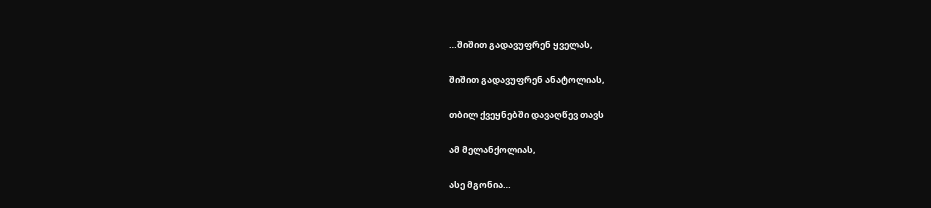…შიშით გადავუფრენ ყველას,

შიშით გადავუფრენ ანატოლიას,

თბილ ქვეყნებში დავაღწევ თავს

ამ მელანქოლიას,

ასე მგონია…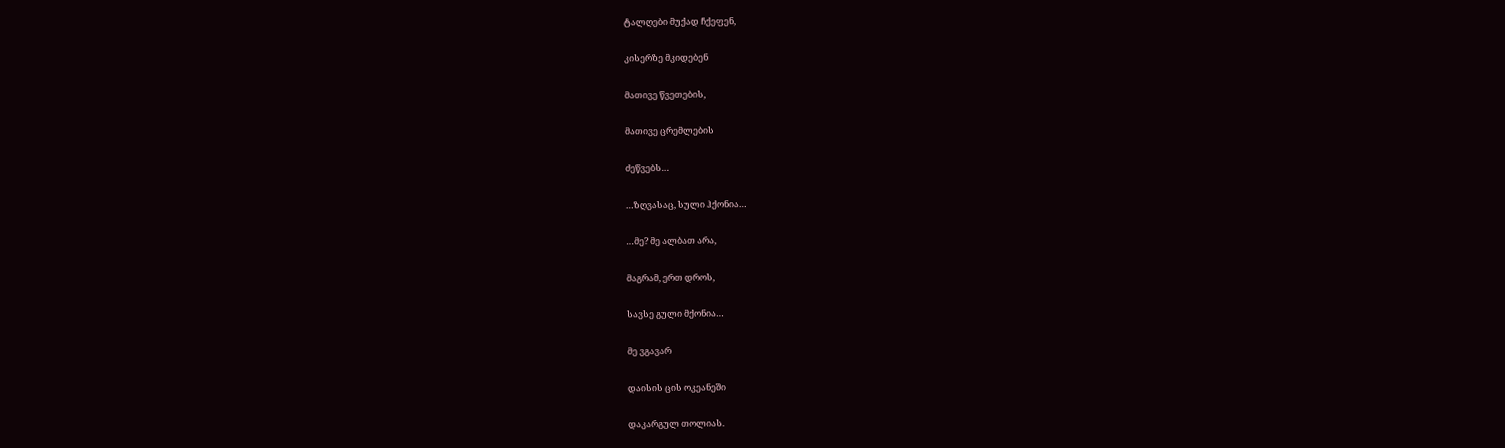ტალღები მუქად ჩქეფენ,

კისერზე მკიდებენ

მათივე წვეთების,

მათივე ცრემლების

ძეწვებს…

…ზღვასაც, სული ჰქონია…

…მე? მე ალბათ არა,

მაგრამ, ერთ დროს,

სავსე გული მქონია…

მე ვგავარ

დაისის ცის ოკეანეში

დაკარგულ თოლიას.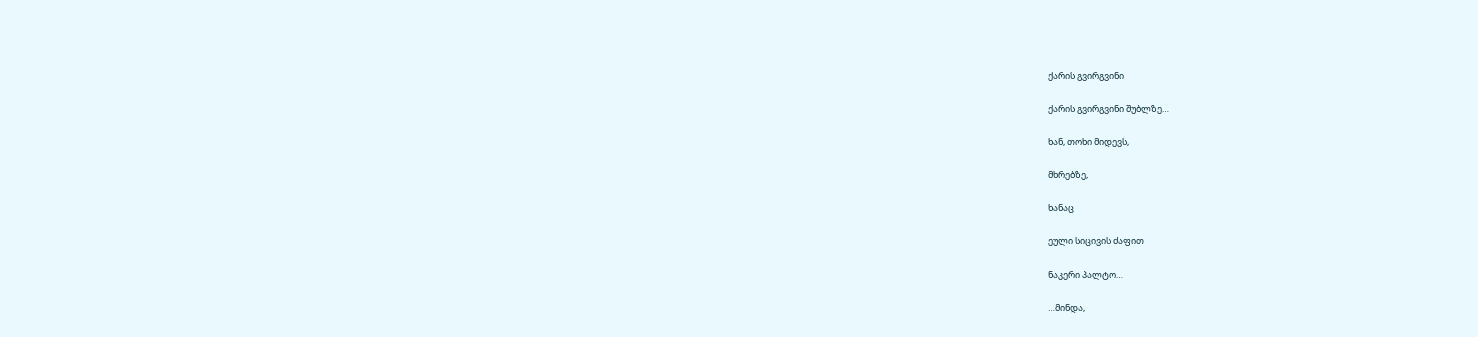ქარის გვირგვინი

ქარის გვირგვინი შუბლზე…

ხან, თოხი მიდევს,

მხრებზე,

ხანაც

ეული სიცივის ძაფით

ნაკერი პალტო…

…მინდა,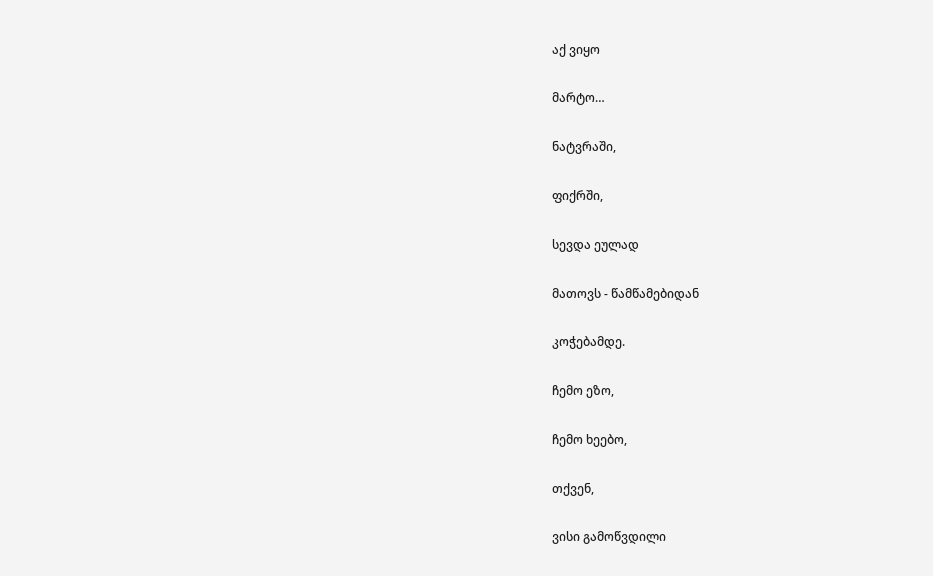აქ ვიყო

მარტო…

ნატვრაში,

ფიქრში,

სევდა ეულად

მათოვს - წამწამებიდან

კოჭებამდე.

ჩემო ეზო,

ჩემო ხეებო,

თქვენ,

ვისი გამოწვდილი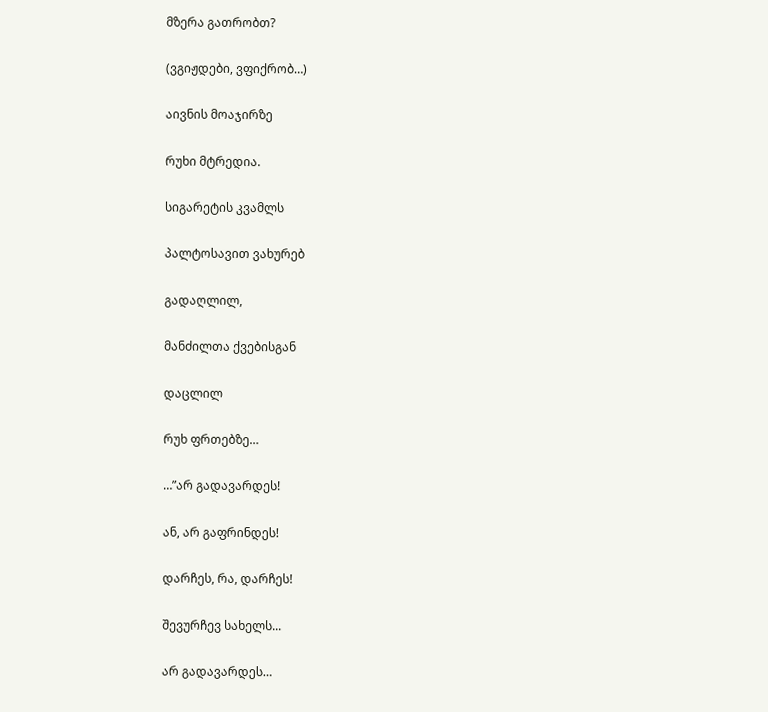მზერა გათრობთ?

(ვგიჟდები, ვფიქრობ…)

აივნის მოაჯირზე

რუხი მტრედია.

სიგარეტის კვამლს

პალტოსავით ვახურებ

გადაღლილ,

მანძილთა ქვებისგან

დაცლილ

რუხ ფრთებზე…

…”არ გადავარდეს!

ან, არ გაფრინდეს!

დარჩეს, რა, დარჩეს!

შევურჩევ სახელს...

არ გადავარდეს…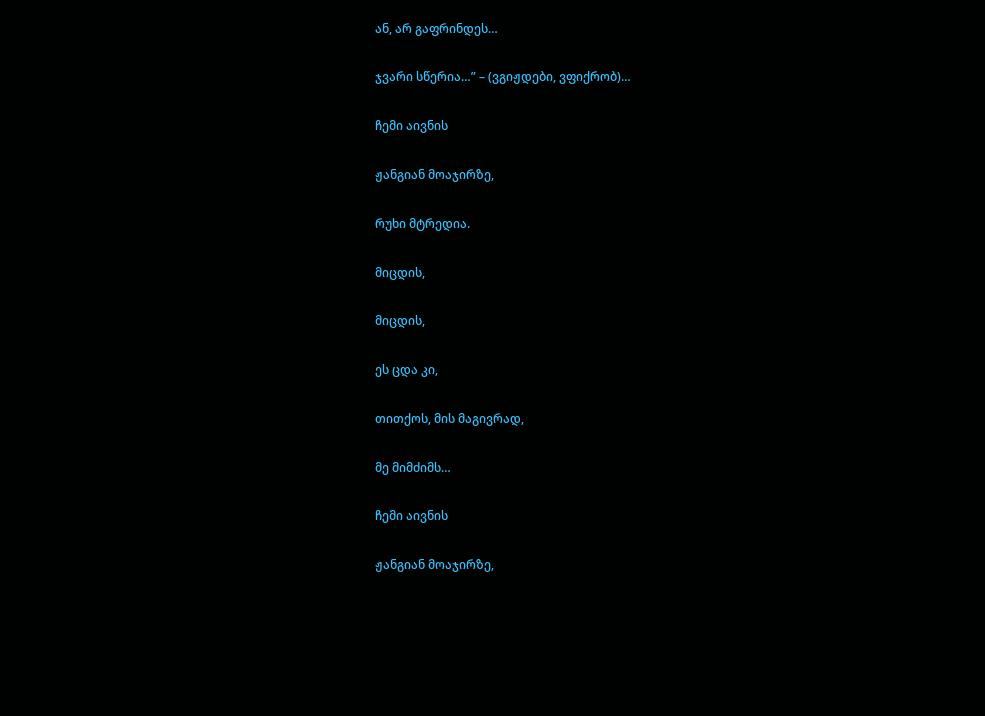ან, არ გაფრინდეს…

ჯვარი სწერია…” – (ვგიჟდები, ვფიქრობ)…

ჩემი აივნის

ჟანგიან მოაჯირზე,

რუხი მტრედია.

მიცდის,

მიცდის,

ეს ცდა კი,

თითქოს, მის მაგივრად,

მე მიმძიმს…

ჩემი აივნის

ჟანგიან მოაჯირზე,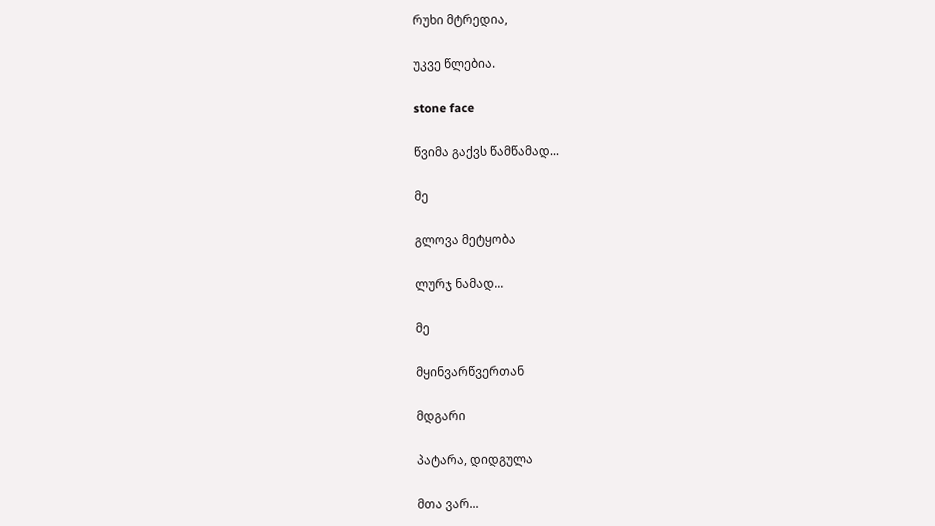რუხი მტრედია,

უკვე წლებია.

stone face

წვიმა გაქვს წამწამად...

მე

გლოვა მეტყობა

ლურჯ ნამად...

მე

მყინვარწვერთან

მდგარი

პატარა, დიდგულა

მთა ვარ...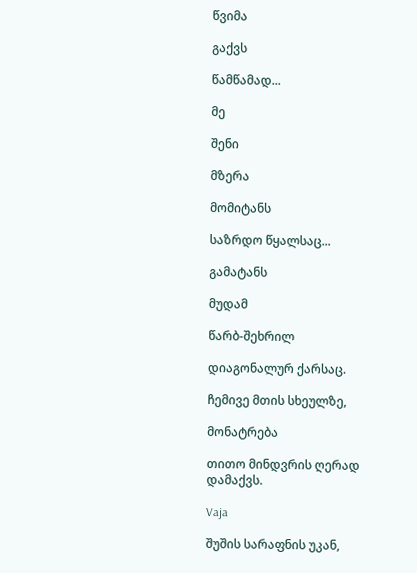წვიმა

გაქვს

წამწამად...

მე

შენი

მზერა

მომიტანს

საზრდო წყალსაც...

გამატანს

მუდამ

წარბ-შეხრილ

დიაგონალურ ქარსაც.

ჩემივე მთის სხეულზე,

მონატრება

თითო მინდვრის ღერად დამაქვს.

Vaja

შუშის სარაფნის უკან,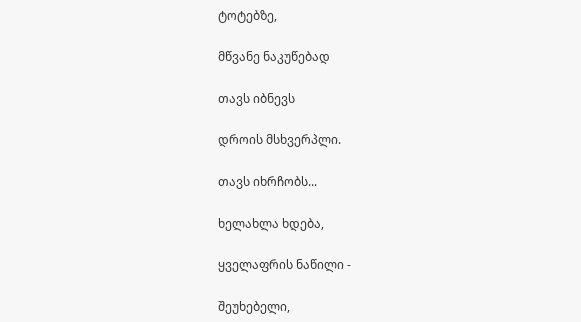ტოტებზე,

მწვანე ნაკუწებად

თავს იბნევს

დროის მსხვერპლი.

თავს იხრჩობს...

ხელახლა ხდება,

ყველაფრის ნაწილი -

შეუხებელი,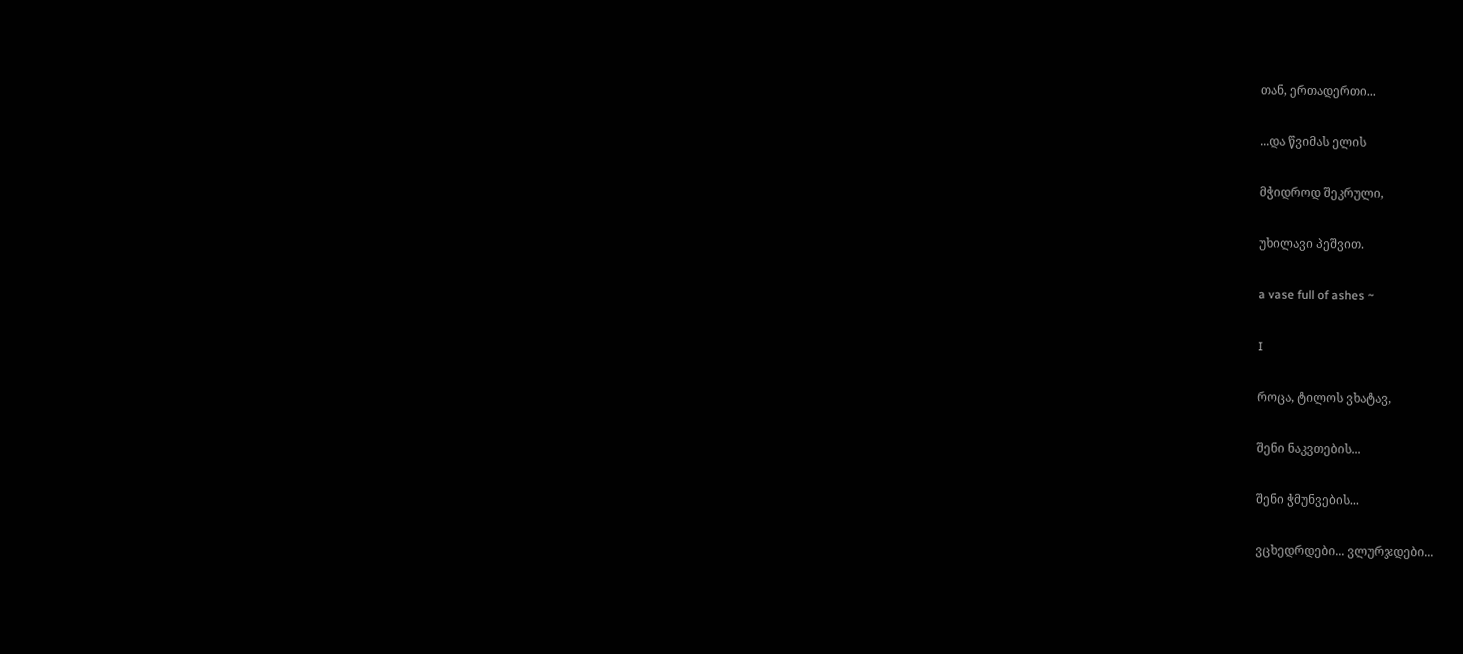თან, ერთადერთი...

...და წვიმას ელის

მჭიდროდ შეკრული,

უხილავი პეშვით.

a vase full of ashes ~

I

როცა, ტილოს ვხატავ,

შენი ნაკვთების...

შენი ჭმუნვების...

ვცხედრდები... ვლურჯდები...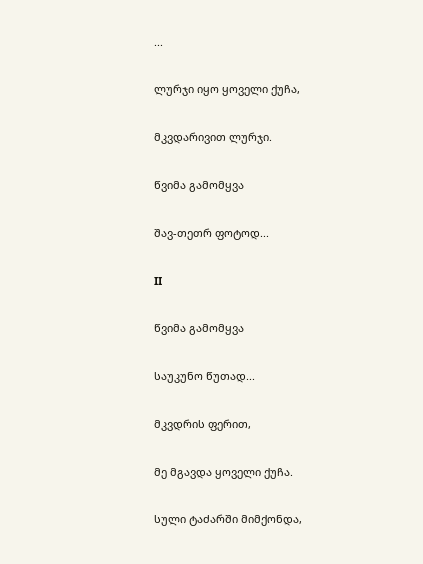...

ლურჯი იყო ყოველი ქუჩა,

მკვდარივით ლურჯი.

წვიმა გამომყვა

შავ-თეთრ ფოტოდ...

II

წვიმა გამომყვა

საუკუნო წუთად...

მკვდრის ფერით,

მე მგავდა ყოველი ქუჩა.

სული ტაძარში მიმქონდა,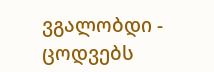ვგალობდი - ცოდვებს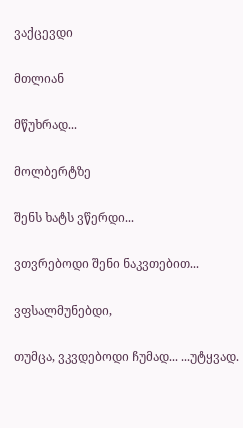ვაქცევდი

მთლიან

მწუხრად...

მოლბერტზე

შენს ხატს ვწერდი...

ვთვრებოდი შენი ნაკვთებით...

ვფსალმუნებდი,

თუმცა, ვკვდებოდი ჩუმად... ...უტყვად.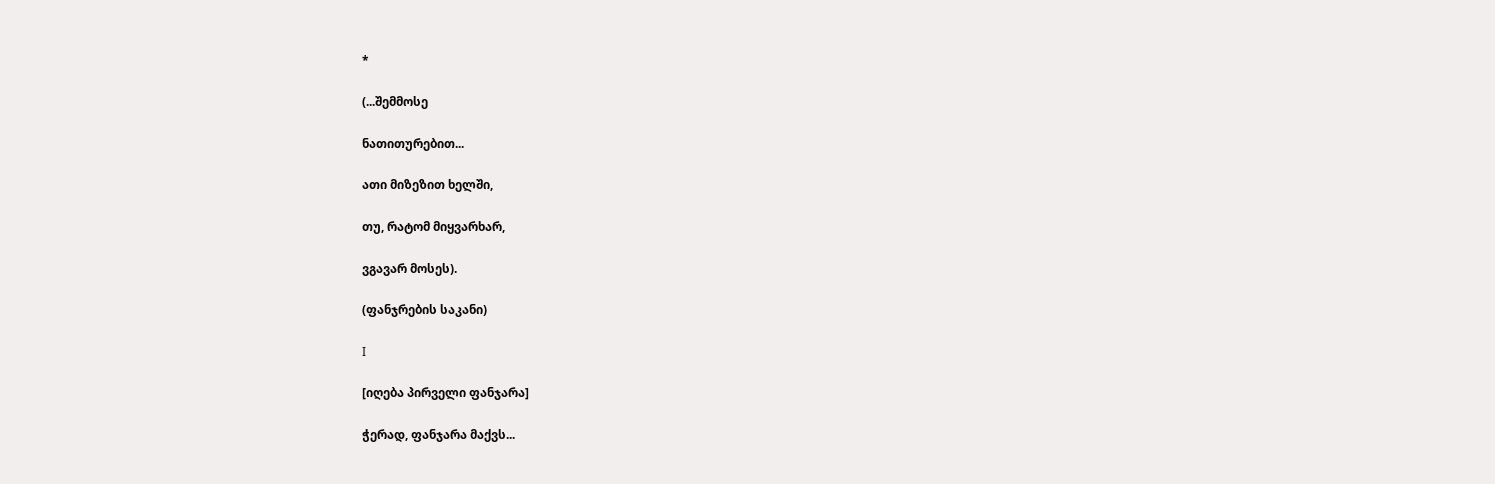*

(...შემმოსე

ნათითურებით...

ათი მიზეზით ხელში,

თუ, რატომ მიყვარხარ,

ვგავარ მოსეს).

(ფანჯრების საკანი)

I

[იღება პირველი ფანჯარა]

ჭერად, ფანჯარა მაქვს...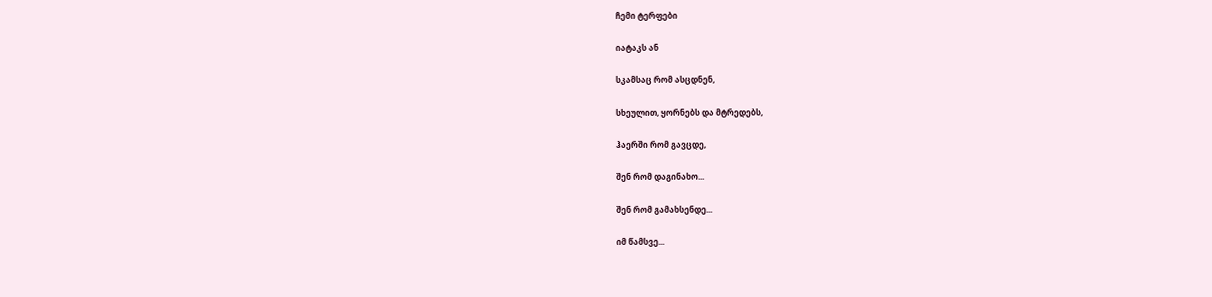ჩემი ტერფები

იატაკს ან

სკამსაც რომ ასცდნენ,

სხეულით, ყორნებს და მტრედებს,

ჰაერში რომ გავცდე,

შენ რომ დაგინახო...

შენ რომ გამახსენდე...

იმ წამსვე...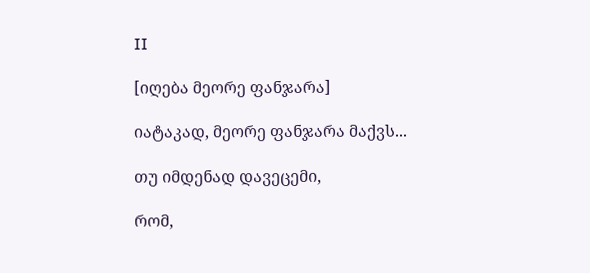II

[იღება მეორე ფანჯარა]

იატაკად, მეორე ფანჯარა მაქვს...

თუ იმდენად დავეცემი,

რომ,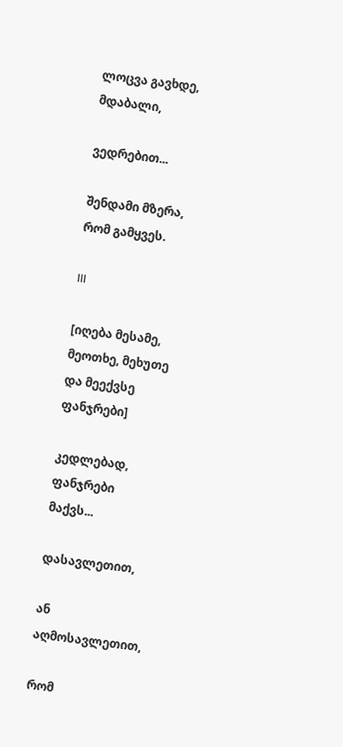ლოცვა გავხდე, მდაბალი,

ვედრებით...

შენდამი მზერა, რომ გამყვეს.

III

[იღება მესამე, მეოთხე, მეხუთე და მეექვსე ფანჯრები]

კედლებად, ფანჯრები მაქვს...

დასავლეთით,

ან აღმოსავლეთით,

რომ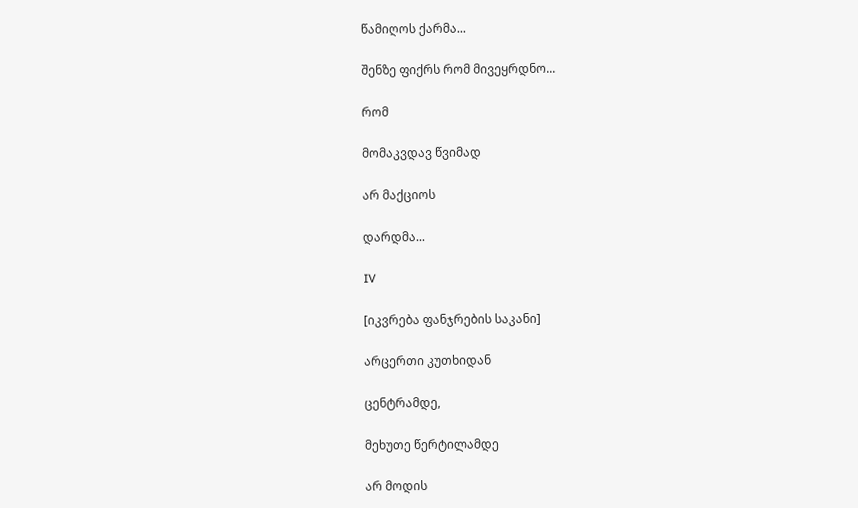წამიღოს ქარმა...

შენზე ფიქრს რომ მივეყრდნო...

რომ

მომაკვდავ წვიმად

არ მაქციოს

დარდმა...

IV

[იკვრება ფანჯრების საკანი]

არცერთი კუთხიდან

ცენტრამდე,

მეხუთე წერტილამდე

არ მოდის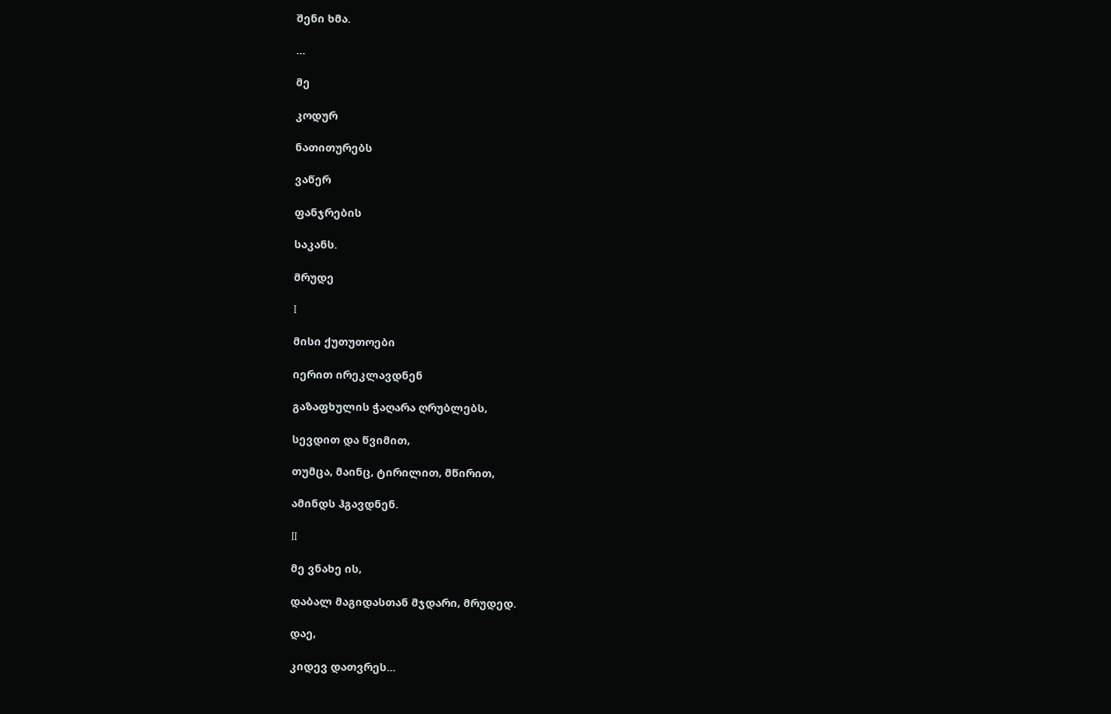შენი ხმა.

...

მე

კოდურ

ნათითურებს

ვაწერ

ფანჯრების

საკანს.

მრუდე

I

მისი ქუთუთოები

იერით ირეკლავდნენ

გაზაფხულის ჭაღარა ღრუბლებს,

სევდით და წვიმით,

თუმცა, მაინც, ტირილით, მწირით,

ამინდს ჰგავდნენ.

II

მე ვნახე ის,

დაბალ მაგიდასთან მჯდარი, მრუდედ.

დაე,

კიდევ დათვრეს...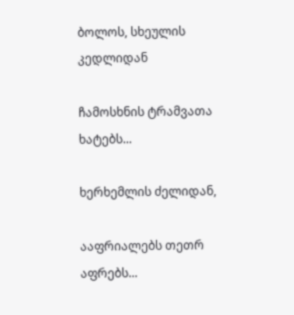ბოლოს, სხეულის კედლიდან

ჩამოსხნის ტრამვათა ხატებს...

ხერხემლის ძელიდან,

ააფრიალებს თეთრ აფრებს...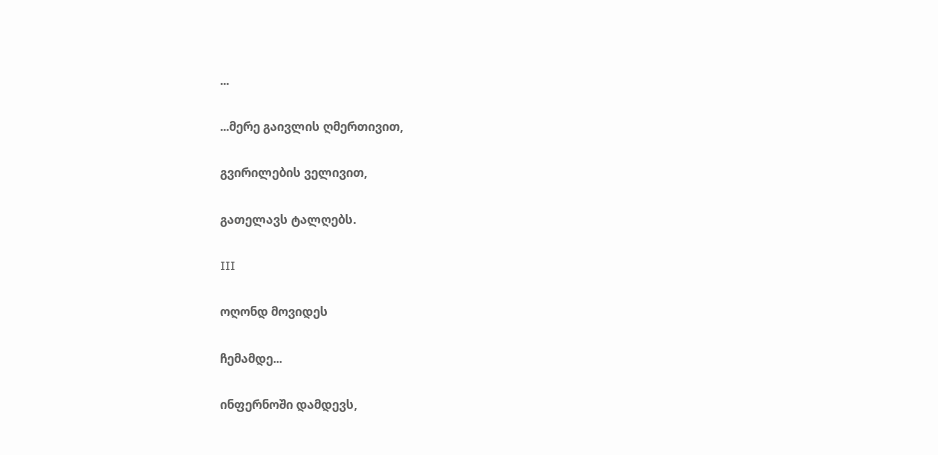...

...მერე გაივლის ღმერთივით,

გვირილების ველივით,

გათელავს ტალღებს.

III

ოღონდ მოვიდეს

ჩემამდე...

ინფერნოში დამდევს,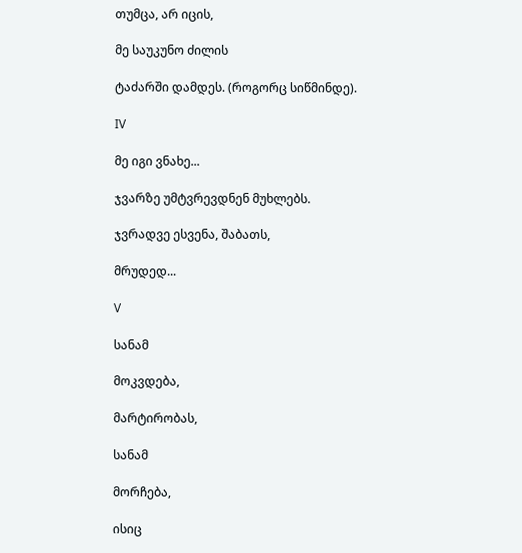თუმცა, არ იცის,

მე საუკუნო ძილის

ტაძარში დამდეს. (როგორც სიწმინდე).

IV

მე იგი ვნახე...

ჯვარზე უმტვრევდნენ მუხლებს.

ჯვრადვე ესვენა, შაბათს,

მრუდედ...

V

სანამ

მოკვდება,

მარტირობას,

სანამ

მორჩება,

ისიც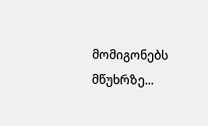მომიგონებს მწუხრზე...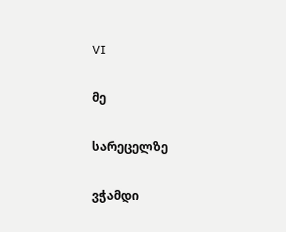VI

მე

სარეცელზე

ვჭამდი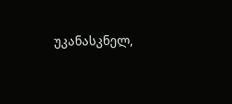უკანასკნელ,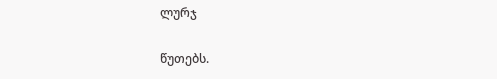ლურჯ

წუთებს.